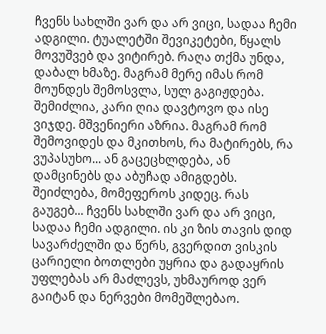ჩვენს სახლში ვარ და არ ვიცი, სადაა ჩემი ადგილი. ტუალეტში შევიკეტები, წყალს მოვუშვებ და ვიტირებ. რაღა თქმა უნდა, დაბალ ხმაზე. მაგრამ მერე იმას რომ მოუნდეს შემოსვლა, სულ გაგიჟდება. შემიძლია, კარი ღია დავტოვო და ისე ვიჯდე. მშვენიერი აზრია. მაგრამ რომ შემოვიდეს და მკითხოს, რა მატირებს, რა ვუპასუხო... ან გაცეცხლდება, ან დამცინებს და აბუჩად ამიგდებს. შეიძლება, მომეფეროს კიდეც. რას გაუგებ... ჩვენს სახლში ვარ და არ ვიცი, სადაა ჩემი ადგილი. ის კი ზის თავის დიდ სავარძელში და წერს, გვერდით ვისკის ცარიელი ბოთლები უყრია და გადაყრის უფლებას არ მაძლევს, უხმაუროდ ვერ გაიტან და ნერვები მომეშლებაო.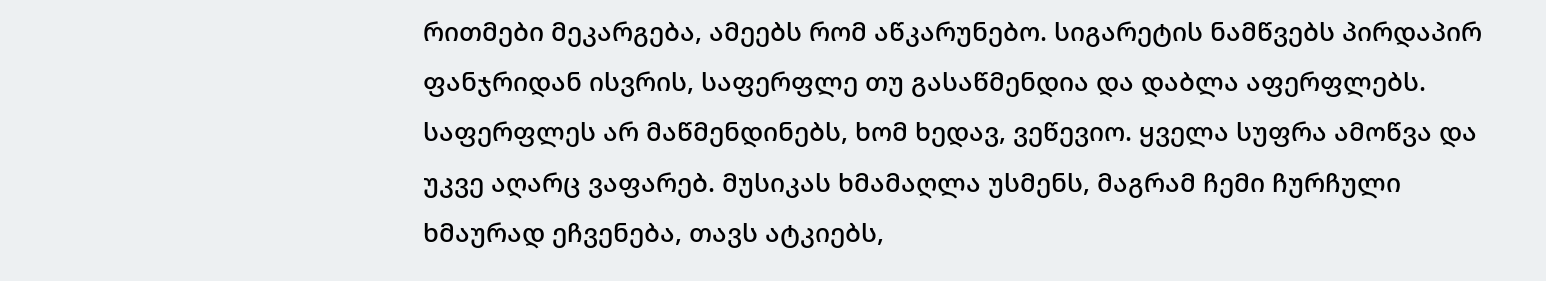რითმები მეკარგება, ამეებს რომ აწკარუნებო. სიგარეტის ნამწვებს პირდაპირ ფანჯრიდან ისვრის, საფერფლე თუ გასაწმენდია და დაბლა აფერფლებს. საფერფლეს არ მაწმენდინებს, ხომ ხედავ, ვეწევიო. ყველა სუფრა ამოწვა და უკვე აღარც ვაფარებ. მუსიკას ხმამაღლა უსმენს, მაგრამ ჩემი ჩურჩული ხმაურად ეჩვენება, თავს ატკიებს,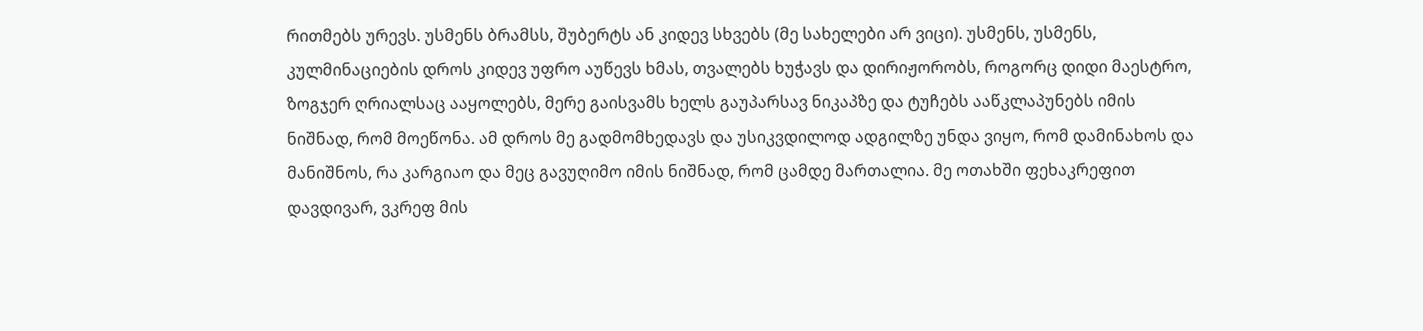რითმებს ურევს. უსმენს ბრამსს, შუბერტს ან კიდევ სხვებს (მე სახელები არ ვიცი). უსმენს, უსმენს, კულმინაციების დროს კიდევ უფრო აუწევს ხმას, თვალებს ხუჭავს და დირიჟორობს, როგორც დიდი მაესტრო, ზოგჯერ ღრიალსაც ააყოლებს, მერე გაისვამს ხელს გაუპარსავ ნიკაპზე და ტუჩებს ააწკლაპუნებს იმის ნიშნად, რომ მოეწონა. ამ დროს მე გადმომხედავს და უსიკვდილოდ ადგილზე უნდა ვიყო, რომ დამინახოს და მანიშნოს, რა კარგიაო და მეც გავუღიმო იმის ნიშნად, რომ ცამდე მართალია. მე ოთახში ფეხაკრეფით დავდივარ, ვკრეფ მის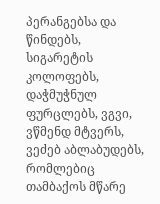პერანგებსა და წინდებს, სიგარეტის კოლოფებს, დაჭმუჭნულ ფურცლებს, ვგვი, ვწმენდ მტვერს, ვეძებ აბლაბუდებს, რომლებიც თამბაქოს მწარე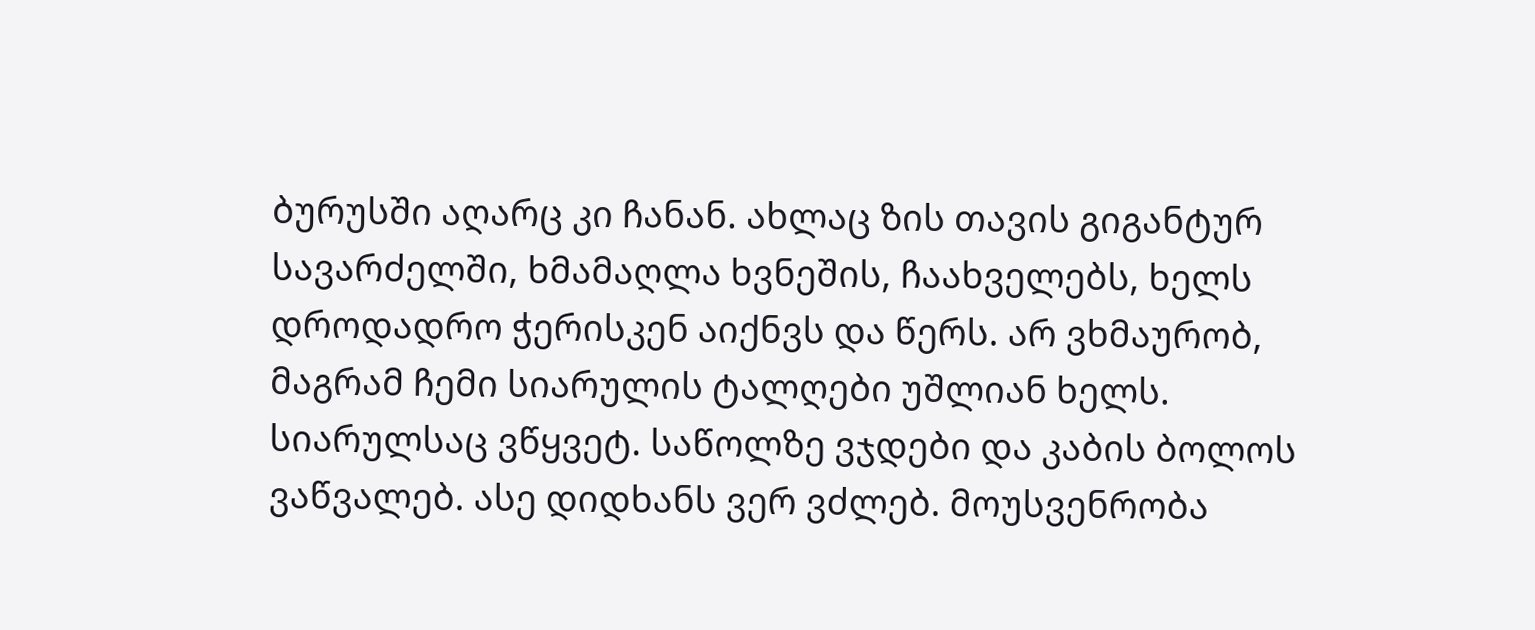ბურუსში აღარც კი ჩანან. ახლაც ზის თავის გიგანტურ სავარძელში, ხმამაღლა ხვნეშის, ჩაახველებს, ხელს დროდადრო ჭერისკენ აიქნვს და წერს. არ ვხმაურობ, მაგრამ ჩემი სიარულის ტალღები უშლიან ხელს. სიარულსაც ვწყვეტ. საწოლზე ვჯდები და კაბის ბოლოს ვაწვალებ. ასე დიდხანს ვერ ვძლებ. მოუსვენრობა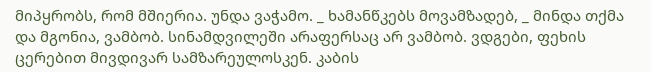მიპყრობს, რომ მშიერია. უნდა ვაჭამო. _ ხამანწკებს მოვამზადებ, _ მინდა თქმა და მგონია, ვამბობ. სინამდვილეში არაფერსაც არ ვამბობ. ვდგები, ფეხის ცერებით მივდივარ სამზარეულოსკენ. კაბის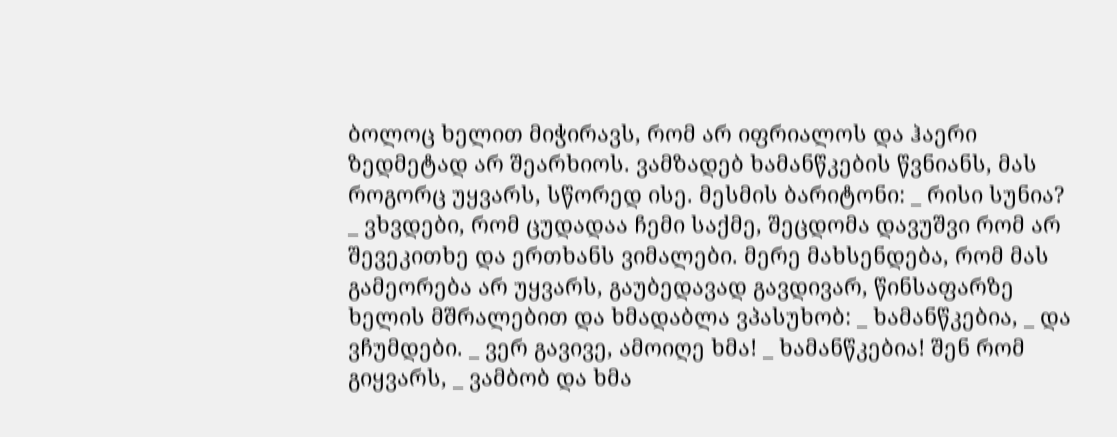ბოლოც ხელით მიჭირავს, რომ არ იფრიალოს და ჰაერი ზედმეტად არ შეარხიოს. ვამზადებ ხამანწკების წვნიანს, მას როგორც უყვარს, სწორედ ისე. მესმის ბარიტონი: _ რისი სუნია? _ ვხვდები, რომ ცუდადაა ჩემი საქმე, შეცდომა დავუშვი რომ არ შევეკითხე და ერთხანს ვიმალები. მერე მახსენდება, რომ მას გამეორება არ უყვარს, გაუბედავად გავდივარ, წინსაფარზე ხელის მშრალებით და ხმადაბლა ვპასუხობ: _ ხამანწკებია, _ და ვჩუმდები. _ ვერ გავივე, ამოიღე ხმა! _ ხამანწკებია! შენ რომ გიყვარს, _ ვამბობ და ხმა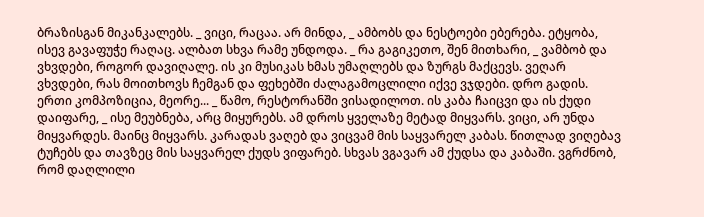ბრაზისგან მიკანკალებს. _ ვიცი, რაცაა. არ მინდა, _ ამბობს და ნესტოები ებერება. ეტყობა, ისევ გავაფუჭე რაღაც. ალბათ სხვა რამე უნდოდა. _ რა გაგიკეთო, შენ მითხარი, _ ვამბობ და ვხვდები, როგორ დავიღალე. ის კი მუსიკას ხმას უმაღლებს და ზურგს მაქცევს. ვეღარ ვხვდები, რას მოითხოვს ჩემგან და ფეხებში ძალაგამოცლილი იქვე ვჯდები. დრო გადის. ერთი კომპოზიცია, მეორე... _ წამო, რესტორანში ვისადილოთ. ის კაბა ჩაიცვი და ის ქუდი დაიფარე, _ ისე მეუბნება, არც მიყურებს. ამ დროს ყველაზე მეტად მიყვარს. ვიცი, არ უნდა მიყვარდეს. მაინც მიყვარს. კარადას ვაღებ და ვიცვამ მის საყვარელ კაბას. წითლად ვიღებავ ტუჩებს და თავზეც მის საყვარელ ქუდს ვიფარებ. სხვას ვგავარ ამ ქუდსა და კაბაში. ვგრძნობ, რომ დაღლილი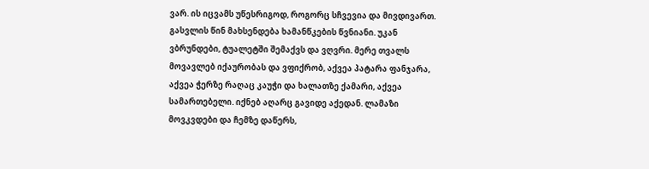ვარ. ის იცვამს უწესრიგოდ, როგორც სჩვევია და მივდივართ. გასვლის წინ მახსენდება ხამანწკების წვნიანი. უკან ვბრუნდები, ტუალეტში შემაქვს და ვღვრი. მერე თვალს მოვავლებ იქაურობას და ვფიქრობ, აქვეა პატარა ფანჯარა, აქვეა ჭერზე რაღაც კაუჭი და ხალათზე ქამარი, აქვეა სამართებელი. იქნებ აღარც გავიდე აქედან. ლამაზი მოვკვდები და ჩემზე დაწერს,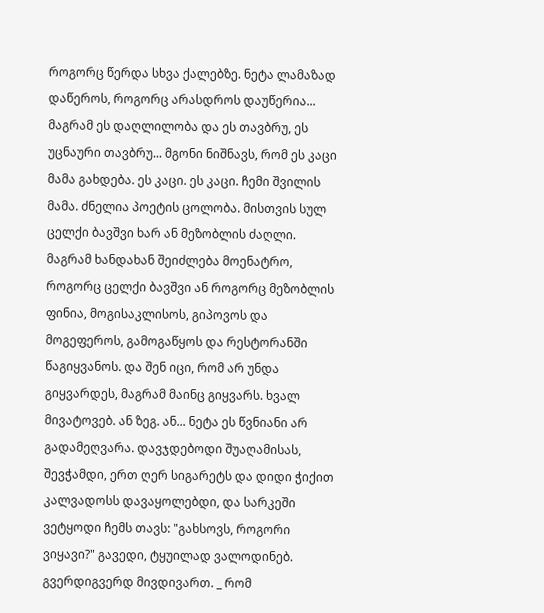როგორც წერდა სხვა ქალებზე. ნეტა ლამაზად დაწეროს, როგორც არასდროს დაუწერია... მაგრამ ეს დაღლილობა და ეს თავბრუ, ეს უცნაური თავბრუ... მგონი ნიშნავს, რომ ეს კაცი მამა გახდება. ეს კაცი. ეს კაცი. ჩემი შვილის მამა. ძნელია პოეტის ცოლობა. მისთვის სულ ცელქი ბავშვი ხარ ან მეზობლის ძაღლი. მაგრამ ხანდახან შეიძლება მოენატრო, როგორც ცელქი ბავშვი ან როგორც მეზობლის ფინია, მოგისაკლისოს, გიპოვოს და მოგეფეროს, გამოგაწყოს და რესტორანში წაგიყვანოს. და შენ იცი, რომ არ უნდა გიყვარდეს, მაგრამ მაინც გიყვარს. ხვალ მივატოვებ. ან ზეგ. ან... ნეტა ეს წვნიანი არ გადამეღვარა. დავჯდებოდი შუაღამისას, შევჭამდი, ერთ ღერ სიგარეტს და დიდი ჭიქით კალვადოსს დავაყოლებდი, და სარკეში ვეტყოდი ჩემს თავს: "გახსოვს, როგორი ვიყავი?" გავედი, ტყუილად ვალოდინებ. გვერდიგვერდ მივდივართ. _ რომ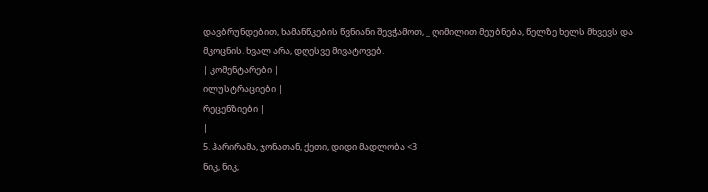დავბრუნდებით, ხამანწკების წვნიანი შევჭამოთ, _ ღიმილით მეუბნება, წელზე ხელს მხვევს და მკოცნის. ხვალ არა, დღესვე მივატოვებ.
| კომენტარები |
ილუსტრაციები |
რეცენზიები |
|
5. ჰარირამა, ჯონათან, ქეთი, დიდი მადლობა <3
ნიკ, ნიკ,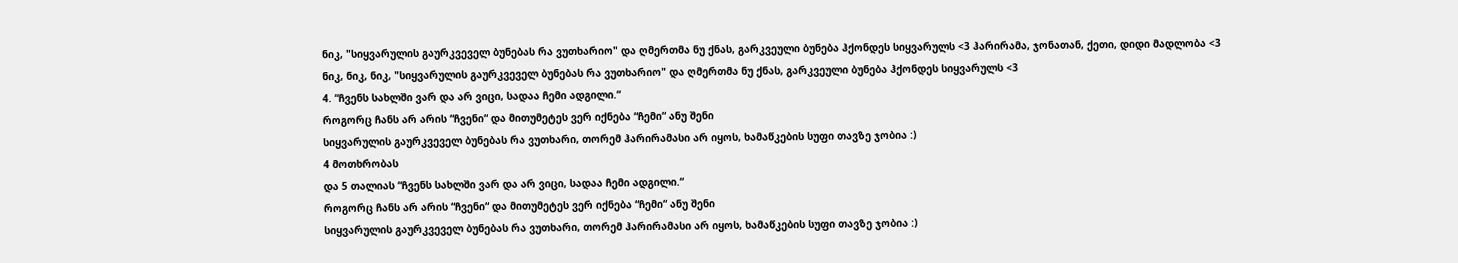ნიკ, "სიყვარულის გაურკვეველ ბუნებას რა ვუთხარიო" და ღმერთმა ნუ ქნას, გარკვეული ბუნება ჰქონდეს სიყვარულს <3 ჰარირამა, ჯონათან, ქეთი, დიდი მადლობა <3
ნიკ, ნიკ, ნიკ, "სიყვარულის გაურკვეველ ბუნებას რა ვუთხარიო" და ღმერთმა ნუ ქნას, გარკვეული ბუნება ჰქონდეს სიყვარულს <3
4. “ჩვენს სახლში ვარ და არ ვიცი, სადაა ჩემი ადგილი.“
როგორც ჩანს არ არის “ჩვენი“ და მითუმეტეს ვერ იქნება “ჩემი“ ანუ შენი
სიყვარულის გაურკვეველ ბუნებას რა ვუთხარი, თორემ ჰარირამასი არ იყოს, ხამაწკების სუფი თავზე ჯობია :)
4 მოთხრობას
და 5 თალიას “ჩვენს სახლში ვარ და არ ვიცი, სადაა ჩემი ადგილი.“
როგორც ჩანს არ არის “ჩვენი“ და მითუმეტეს ვერ იქნება “ჩემი“ ანუ შენი
სიყვარულის გაურკვეველ ბუნებას რა ვუთხარი, თორემ ჰარირამასი არ იყოს, ხამაწკების სუფი თავზე ჯობია :)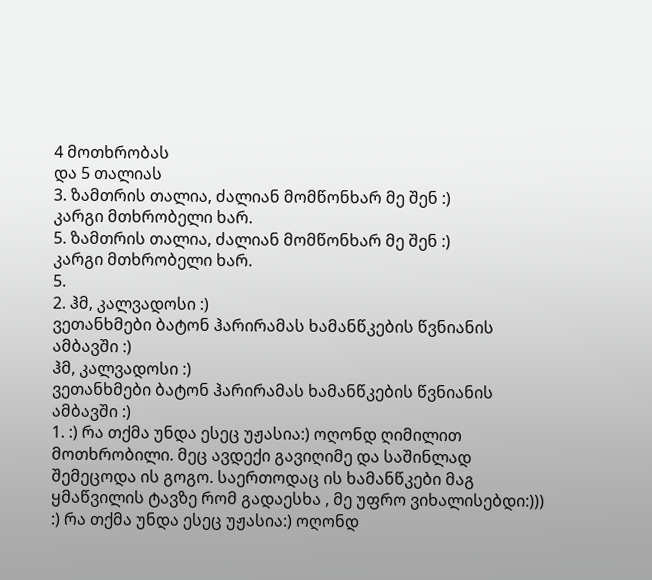4 მოთხრობას
და 5 თალიას
3. ზამთრის თალია, ძალიან მომწონხარ მე შენ :)
კარგი მთხრობელი ხარ.
5. ზამთრის თალია, ძალიან მომწონხარ მე შენ :)
კარგი მთხრობელი ხარ.
5.
2. ჰმ, კალვადოსი :)
ვეთანხმები ბატონ ჰარირამას ხამანწკების წვნიანის ამბავში :)
ჰმ, კალვადოსი :)
ვეთანხმები ბატონ ჰარირამას ხამანწკების წვნიანის ამბავში :)
1. :) რა თქმა უნდა ესეც უჟასია:) ოღონდ ღიმილით მოთხრობილი. მეც ავდექი გავიღიმე და საშინლად შემეცოდა ის გოგო. საერთოდაც ის ხამანწკები მაგ ყმაწვილის ტავზე რომ გადაესხა , მე უფრო ვიხალისებდი:))) :) რა თქმა უნდა ესეც უჟასია:) ოღონდ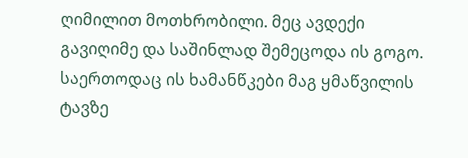ღიმილით მოთხრობილი. მეც ავდექი გავიღიმე და საშინლად შემეცოდა ის გოგო. საერთოდაც ის ხამანწკები მაგ ყმაწვილის ტავზე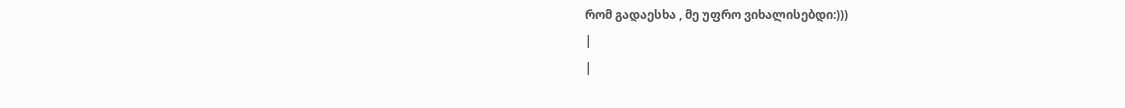რომ გადაესხა , მე უფრო ვიხალისებდი:)))
|
|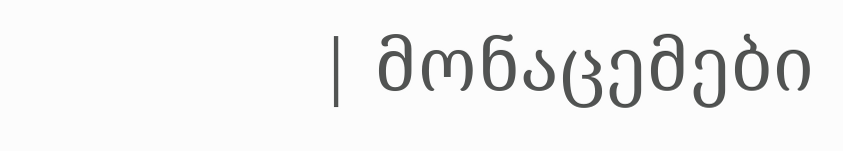| მონაცემები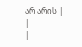არ არის |
|
|